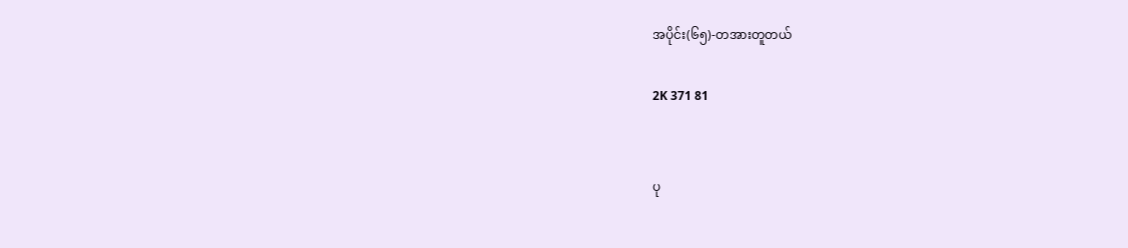အပိုင်း(၆၅)-တအားတူတယ်

2K 371 81


ပု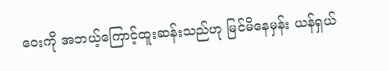ဝေးကို အဘယ့်ကြောင့်ထူးဆန်းသည်ဟု မြင်မိနေမှန်း ယန်ရှယ်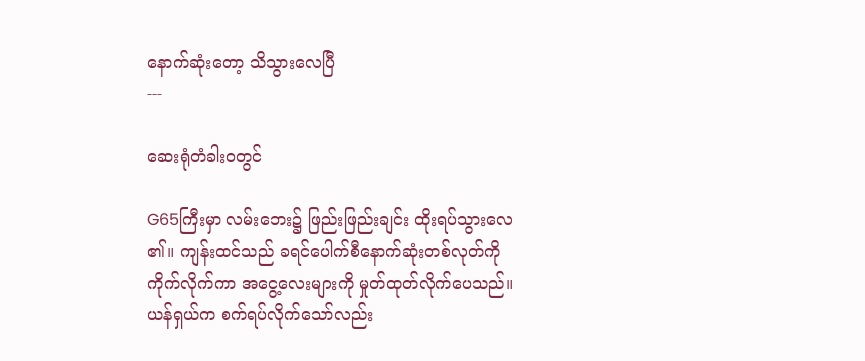နောက်ဆုံးတော့ သိသွားလေပြီ
---

ဆေးရုံတံခါးဝတွင်

G65ကြီးမှာ လမ်းဘေး၌ ဖြည်းဖြည်းချင်း ထိုးရပ်သွားလေ၏။ ကျန်းထင်သည် ခရင်ပေါက်စီနောက်ဆုံးတစ်လုတ်ကိုကိုက်လိုက်ကာ အငွေ့လေးများကို မှုတ်ထုတ်လိုက်ပေသည်။ ယန်ရှယ်က စက်ရပ်လိုက်သော်လည်း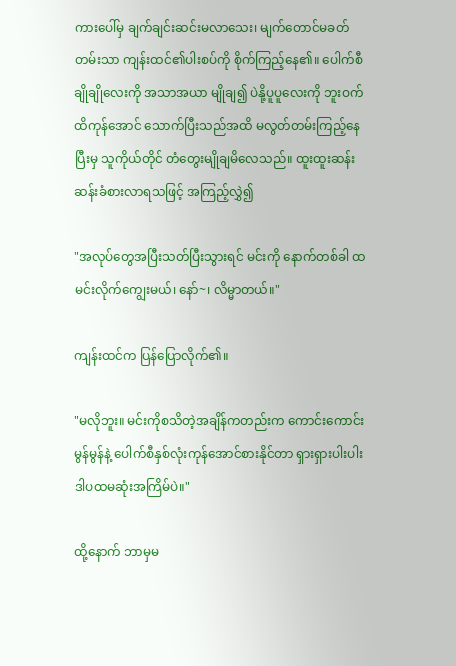ကားပေါ်မှ ချက်ချင်းဆင်းမလာသေး၊ မျက်တောင်မခတ်တမ်းသာ ကျန်းထင်၏ပါးစပ်ကို စိုက်ကြည့်နေ၏။ ပေါက်စီချိုချိုလေးကို အသာအယာ မျိုချ၍ ပဲနို့ပူပူလေးကို ဘူးဝက်ထိကုန်အောင် သောက်ပြီးသည်အထိ မလွတ်တမ်းကြည့်နေပြီးမှ သူကိုယ်တိုင် တံတွေးမျိုချမိလေသည်။ ထူးထူးဆန်းဆန်းခံစားလာရသဖြင့် အကြည့်လွှဲ၍

"အလုပ်တွေအပြီးသတ်ပြီးသွားရင် မင်းကို နောက်တစ်ခါ ထမင်းလိုက်ကျွေးမယ်၊ နော်~၊ လိမ္မာတယ်။"

ကျန်းထင်က ပြန်ပြောလိုက်၏။

"မလိုဘူး။ မင်းကိုစသိတဲ့အချိန်ကတည်းက ကောင်းကောင်းမွန်မွန်နဲ့ ပေါက်စီနှစ်လုံးကုန်အောင်စားနိုင်တာ ရှားရှားပါးပါး ဒါပထမဆုံးအကြိမ်ပဲ။"

ထို့နောက် ဘာမှမ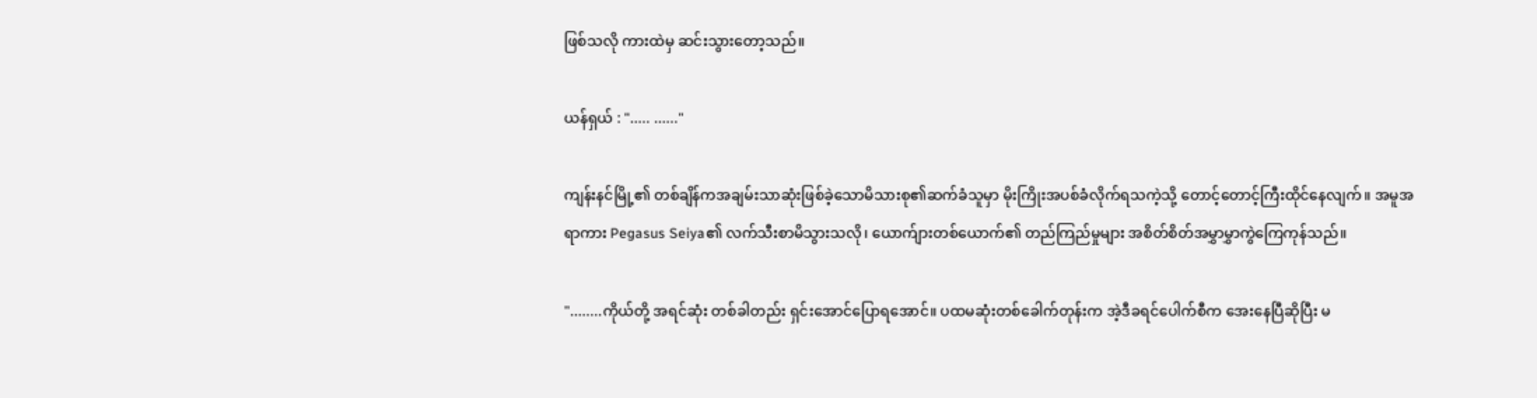ဖြစ်သလို ကားထဲမှ ဆင်းသွားတော့သည်။

ယန်ရှယ် : "..... ......"

ကျန်းနင်မြို့၏ တစ်ချိန်ကအချမ်းသာဆုံးဖြစ်ခဲ့သောမိသားစု၏ဆက်ခံသူမှာ မိုးကြိုးအပစ်ခံလိုက်ရသကဲ့သို့ တောင့်တောင့်ကြီးထိုင်နေလျက်။ အမူအရာကား Pegasus Seiya၏ လက်သီးစာမိသွားသလို၊ ယောက်ျားတစ်ယောက်၏ တည်ကြည်မှုများ အစိတ်စိတ်အမွှာမွှာကွဲကြေကုန်သည်။

"........ကိုယ်တို့ အရင်ဆုံး တစ်ခါတည်း ရှင်းအောင်ပြောရအောင်။ ပထမဆုံးတစ်ခေါက်တုန်းက အဲ့ဒီခရင်ပေါက်စီက အေးနေပြီဆိုပြီး မ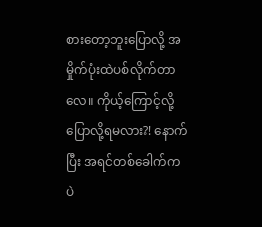စားတော့ဘူးပြောလို့ အမှိုက်ပုံးထဲပစ်လိုက်တာလေ။ ကိုယ့်ကြောင့်လို့ ပြောလို့ရမလား?! နောက်ပြီး အရင်တစ်ခေါက်က ပဲ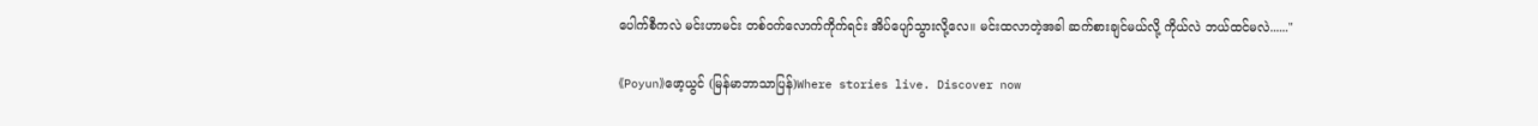ပေါက်စီကလဲ မင်းဟာမင်း တစ်ဝက်လောက်ကိုက်ရင်း အိပ်ပျော်သွားလို့လေ။ မင်းထလာတဲ့အခါ ဆက်စားချင်မယ်လို့ ကိုယ်လဲ ဘယ်ထင်မလဲ......"

《Poyun》ဖော့ယွင် (မြန်မာဘာသာပြန်)Where stories live. Discover now